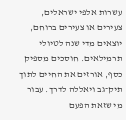עשרות אלפי ישראלים, צעירים או צעירים ברוחם, יוצאים מדי שנה לטיולי תרמילאים. חוסכים מספיק כסף, אורזים את החיים לתוך תיק־גב ויאללה לדרך. עבור מי שזאת הפעם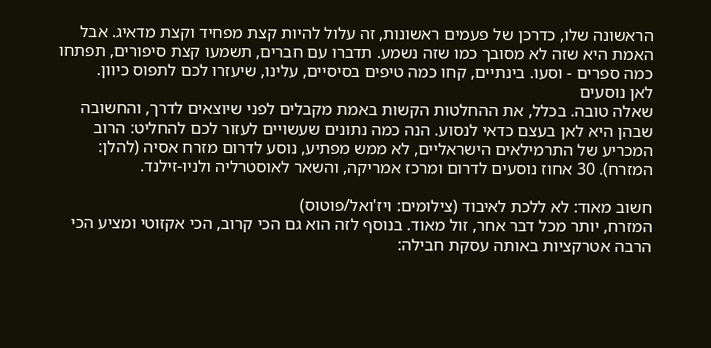הראשונה שלו, כדרכן של פעמים ראשונות, זה עלול להיות קצת מפחיד וקצת מדאיג. אבל האמת היא שזה לא מסובך כמו שזה נשמע. תדברו עם חברים, תשמעו קצת סיפורים, תפתחו כמה ספרים - וסעו. בינתיים, קחו כמה טיפים בסיסיים, עלינו, שיעזרו לכם לתפוס כיוון.
לאן נוסעים
שאלה טובה. בכלל, את ההחלטות הקשות באמת מקבלים לפני שיוצאים לדרך, והחשובה שבהן היא לאן בעצם כדאי לנסוע. הנה כמה נתונים שעשויים לעזור לכם להחליט: הרוב המכריע של התרמילאים הישראליים, לא ממש מפתיע, נוסע לדרום מזרח אסיה (להלן: המזרח). 30 אחוז נוסעים לדרום ומרכז אמריקה, והשאר לאוסטרליה ולניו-זילנד.

חשוב מאוד: לא ללכת לאיבוד (צילומים: ויז'ואל/פוטוס)
המזרח, יותר מכל דבר אחר, זול מאוד. בנוסף לזה הוא גם הכי קרוב, הכי אקזוטי ומציע הכי הרבה אטרקציות באותה עסקת חבילה: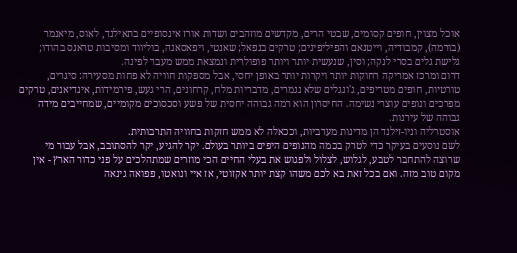אוכל מצוין, חופים קסומים, שבטי הרים, מקדשים מוזהבים ושדות אורז אינסופיים בתאילנד, לאוס, מיאנמר (בורמה), קמבודיה, וייטנאם והפיליפינים; טרקים בנפאל; שאנטי, ויפאסאנה, בוליווד ומסיבות טראנס בהודו; גלישת גלים בסרי לנקה; וסין, שנעשית יותר ויותר פופולרית ונמצאת ממש מעבר לפינה.
דרום ומרכז אמריקה רחוקות יותר ויקרות יותר באופן יחסי, אבל מספקות חוויה לא פחות מסעירה: סיגרים, טורטיות, חופים מטריפים, ג'ונגלים שלא נגמרים, מדבריות מלח, קרחונים, הרי געש, פירמידות, אינדיאנים, טרקים מפרכים ונופים עוצרי נשימה. החיסרון הוא רמה גבוהה יחסית של פשע וסכסוכים מקומיים, שמחייבים מידה גבוהה של עירנות.
אוסטרליה וניו-זילנד הן מדינות מערביות, וככאלה לא ממש חזקות בחוויה התרבותית.
לשם נוסעים בעיקר כדי לטרק בכמה מהנופים היפים ביותר בעולם. יקר להגיע, יקר להסתובב, אבל עבור מי שרוצה להתחבר לטבע, לגלוש, לצלול ולפגוש את בעלי החיים הכי מוזרים שמתהלכים על פני כדור הארץ - אין מקום טוב מזה. ואם בכל זאת בא לכם משהו קצת יותר אקזוטי, אז איי ונואטו, פפואה גינאה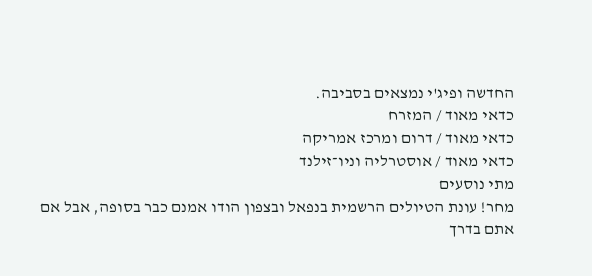החדשה ופיג'י נמצאים בסביבה.
כדאי מאוד / המזרח
כדאי מאוד / דרום ומרכז אמריקה
כדאי מאוד / אוסטרליה וניו־זילנד
מתי נוסעים
מחר! עונת הטיולים הרשמית בנפאל ובצפון הודו אמנם כבר בסופה, אבל אם
אתם בדרך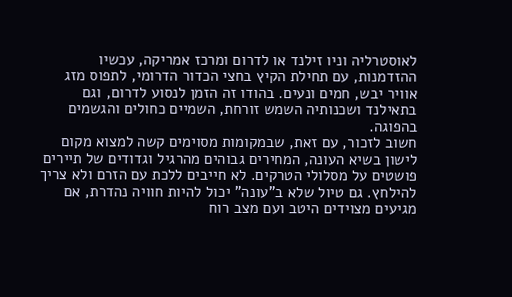לאוסטרליה וניו זילנד או לדרום ומרכז אמריקה, עכשיו ההזדמנות, עם תחילת הקיץ בחצי הכדור הדרומי, לתפוס מזג אוויר יבש, חמים ונעים. בהודו זה הזמן לנסוע לדרום, וגם בתאילנד ושכנותיה השמש זורחת, השמיים כחולים והגשמים בהפוגה.
חשוב לזכור, עם זאת, שבמקומות מסוימים קשה למצוא מקום לישון בשיא העונה, המחירים גבוהים מהרגיל וגדודים של תיירים פושטים על מסלולי הטרקים. לא חייבים ללכת עם הזרם ולא צריך להילחץ. גם טיול שלא ב"עונה" יכול להיות חוויה נהדרת, אם מגיעים מצוידים היטב ועם מצב רוח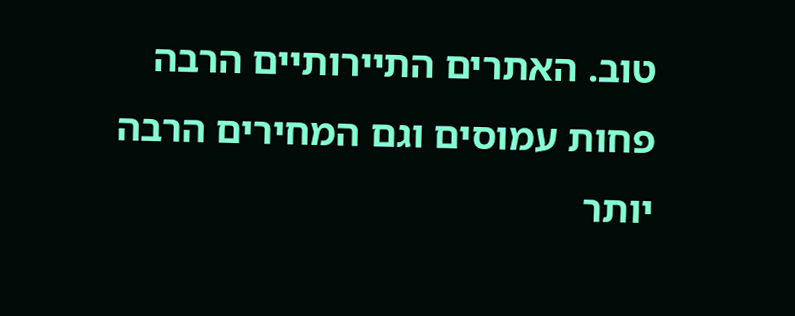טוב. האתרים התיירותיים הרבה פחות עמוסים וגם המחירים הרבה יותר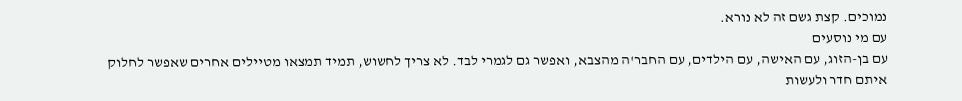נמוכים. קצת גשם זה לא נורא.
עם מי נוסעים
עם בן-הזוג, עם האישה, עם הילדים, עם החבר'ה מהצבא, ואפשר גם לגמרי לבד. לא צריך לחשוש, תמיד תמצאו מטיילים אחרים שאפשר לחלוק איתם חדר ולעשות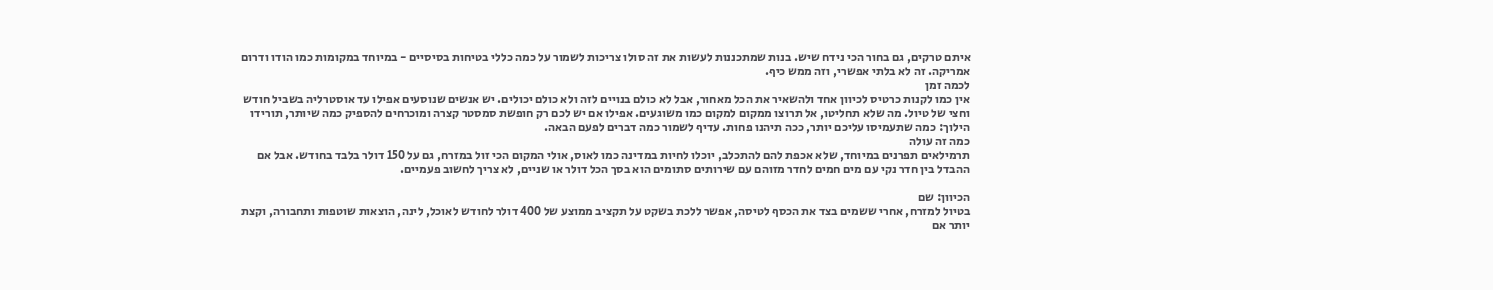איתם טרקים, גם בחור הכי נידח שיש. בנות שמתכננות לעשות את זה סולו צריכות לשמור על כמה כללי בטיחות בסיסיים - במיוחד במקומות כמו הודו ודרום אמריקה. זה לא בלתי אפשרי, וזה ממש כיף.
לכמה זמן
אין כמו לקנות כרטיס לכיוון אחד ולהשאיר את הכל מאחור, אבל לא כולם בנויים לזה ולא כולם יכולים. יש אנשים שנוסעים אפילו עד אוסטרליה בשביל חודש וחצי של טיול. מה שלא תחליטו, אל תרוצו ממקום למקום כמו משוגעים. אפילו אם יש לכם רק חופשת סמסטר קצרה ומוכרחים להספיק כמה שיותר, תורידו הילוך: כמה שתעמיסו עליכם יותר, ככה תיהנו פחות. עדיף לשמור כמה דברים לפעם הבאה.
כמה זה עולה
תרמילאים תפרנים במיוחד, שלא אכפת להם להתכלב, יוכלו לחיות במדינה כמו לאוס, אולי המקום הכי זול במזרח, גם על 150 דולר בלבד בחודש. אבל אם ההבדל בין חדר נקי עם מים חמים לחדר מזוהם עם שירותים סתומים הוא בסך הכל דולר או שניים, לא צריך לחשוב פעמיים.

הכיוון: שם
בטיול למזרח, אחרי ששמים בצד את הכסף לטיסה, אפשר ללכת בשקט על תקציב ממוצע של 400 דולר לחודש לאוכל, לינה, הוצאות שוטפות ותחבורה, וקצת יותר אם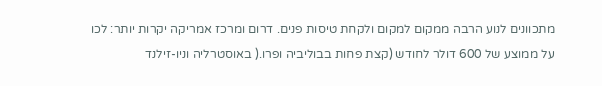מתכוונים לנוע הרבה ממקום למקום ולקחת טיסות פנים. דרום ומרכז אמריקה יקרות יותר: לכו על ממוצע של 600 דולר לחודש (קצת פחות בבוליביה ופרו.( באוסטרליה וניו-זילנד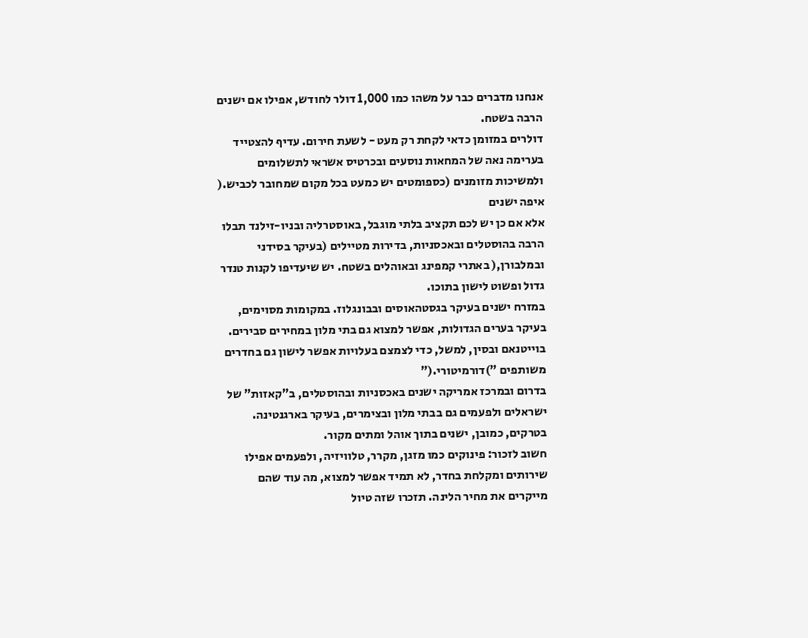אנחנו מדברים כבר על משהו כמו 1,000 דולר לחודש, אפילו אם ישנים הרבה בשטח.
דולרים במזומן כדאי לקחת רק מעט - לשעת חירום. עדיף להצטייד בערימה נאה של המחאות נוסעים ובכרטיס אשראי לתשלומים ולמשיכות מזומנים (כספומטים יש כמעט בכל מקום שמחובר לכביש.(
איפה ישנים
אלא אם כן יש לכם תקציב בלתי מוגבל, באוסטרליה ובניו-זילנד תבלו הרבה בהוסטלים ובאכסניות, בדירות מטיילים (בעיקר בסידני ובמלבורן,( באתרי קמפינג ובאוהלים בשטח. יש שיעדיפו לקנות טנדר גדול ופשוט לישון בתוכו.
במזרח ישנים בעיקר בגסטהאוסים ובבונגלוז. במקומות מסוימים, בעיקר בערים הגדולות, אפשר למצוא גם בתי מלון במחירים סבירים. בוייטנאם ובסין, למשל, כדי לצמצם בעלויות אפשר לישון גם בחדרים משותפים ")דורמיטורי.("
בדרום ובמרכז אמריקה ישנים באכסניות ובהוסטלים, ב"קאזות" של ישראלים ולפעמים גם בבתי מלון ובצימרים, בעיקר בארגנטינה. בטרקים, כמובן, ישנים בתוך אוהל ומתים מקור.
חשוב לזכור: פינוקים כמו מזגן, מקרר, טלוויזיה, ולפעמים אפילו שירותים ומקלחת בחדר, לא תמיד אפשר למצוא, מה עוד שהם מייקרים את מחיר הלינה. תזכרו שזה טיול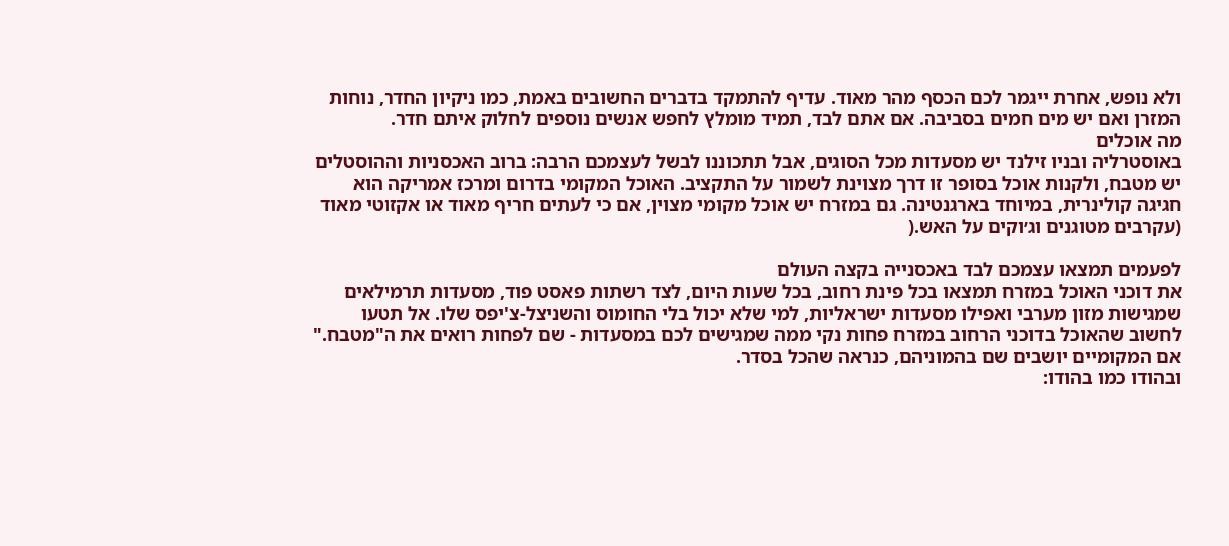ולא נופש, אחרת ייגמר לכם הכסף מהר מאוד. עדיף להתמקד בדברים החשובים באמת, כמו ניקיון החדר, נוחות המזרן ואם יש מים חמים בסביבה. אם אתם לבד, תמיד מומלץ לחפש אנשים נוספים לחלוק איתם חדר.
מה אוכלים
באוסטרליה ובניו זילנד יש מסעדות מכל הסוגים, אבל תתכוננו לבשל לעצמכם הרבה: ברוב האכסניות וההוסטלים יש מטבח, ולקנות אוכל בסופר זו דרך מצוינת לשמור על התקציב. האוכל המקומי בדרום ומרכז אמריקה הוא חגיגה קולינרית, במיוחד בארגנטינה. גם במזרח יש אוכל מקומי מצוין, אם כי לעתים חריף מאוד או אקזוטי מאוד (עקרבים מטוגנים וג׳וקים על האש.(

לפעמים תמצאו עצמכם לבד באכסנייה בקצה העולם
את דוכני האוכל במזרח תמצאו בכל פינת רחוב, בכל שעות היום, לצד רשתות פאסט פוד, מסעדות תרמילאים שמגישות מזון מערבי ואפילו מסעדות ישראליות, למי שלא יכול בלי החומוס והשניצל-צ'יפס שלו. אל תטעו לחשוב שהאוכל בדוכני הרחוב במזרח פחות נקי ממה שמגישים לכם במסעדות - שם לפחות רואים את ה"מטבח." אם המקומיים יושבים שם בהמוניהם, כנראה שהכל בסדר.
ובהודו כמו בהודו: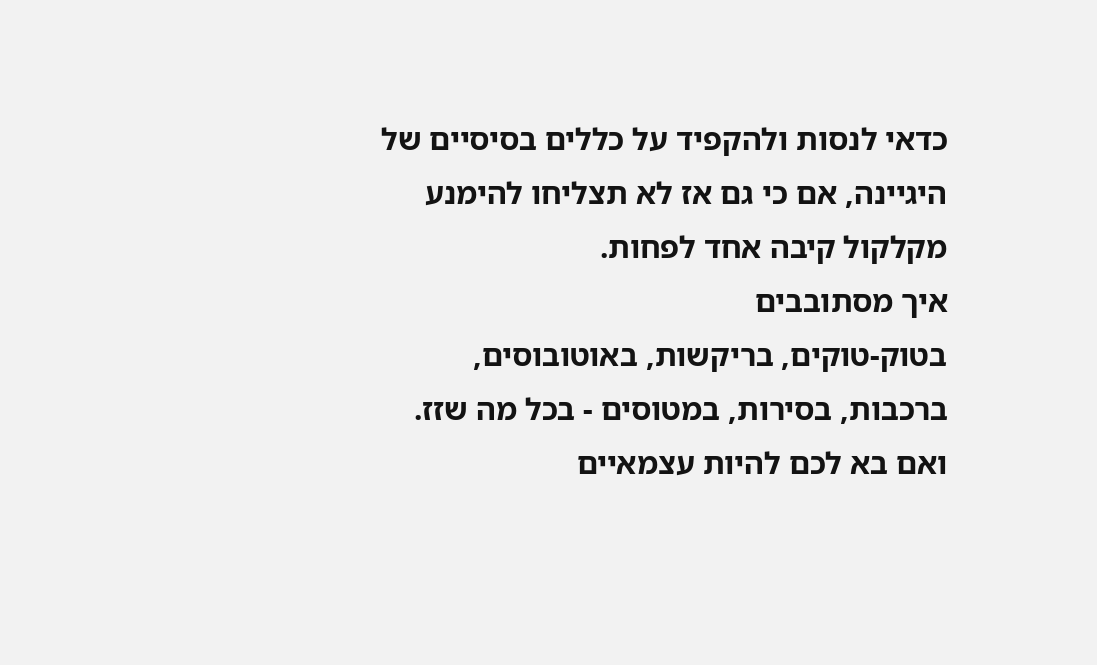כדאי לנסות ולהקפיד על כללים בסיסיים של היגיינה, אם כי גם אז לא תצליחו להימנע מקלקול קיבה אחד לפחות.
איך מסתובבים
בטוק-טוקים, בריקשות, באוטובוסים, ברכבות, בסירות, במטוסים - בכל מה שזז. ואם בא לכם להיות עצמאיים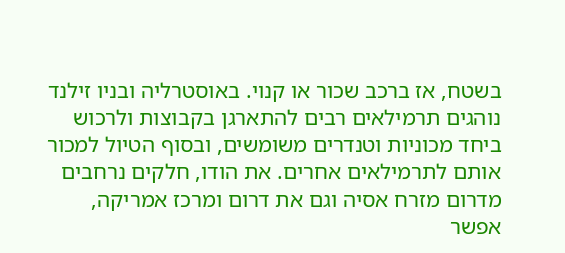בשטח, אז ברכב שכור או קנוי. באוסטרליה ובניו זילנד נוהגים תרמילאים רבים להתארגן בקבוצות ולרכוש ביחד מכוניות וטנדרים משומשים, ובסוף הטיול למכור אותם לתרמילאים אחרים. את הודו, חלקים נרחבים מדרום מזרח אסיה וגם את דרום ומרכז אמריקה, אפשר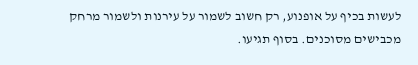לעשות בכיף על אופנוע, רק חשוב לשמור על עירנות ולשמור מרחק מכבישים מסוכנים. בסוף תגיעו.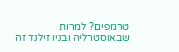טרמפים? למרות שבאוסטרליה ובניו זילנד זה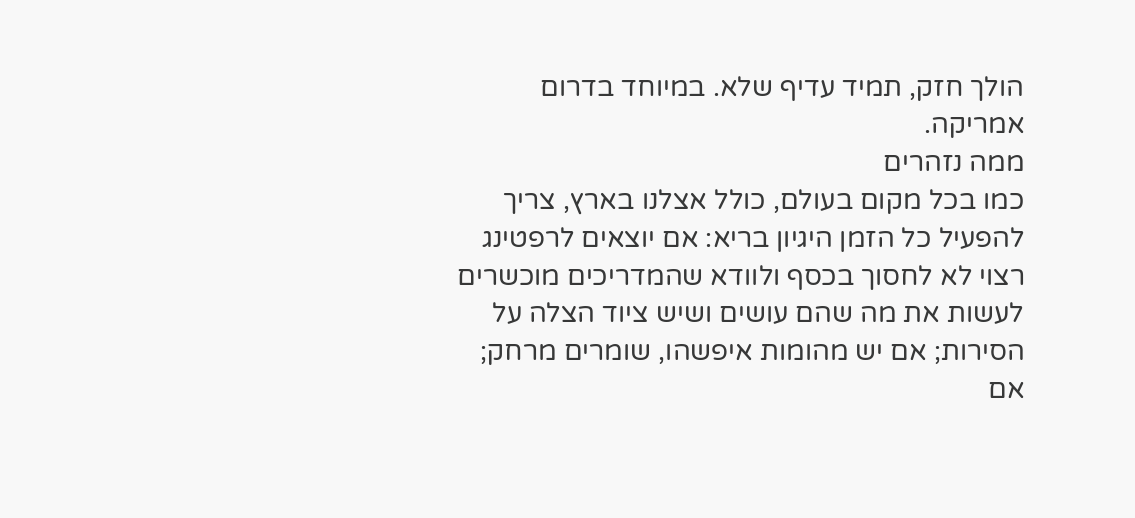הולך חזק, תמיד עדיף שלא. במיוחד בדרום אמריקה.
ממה נזהרים
כמו בכל מקום בעולם, כולל אצלנו בארץ, צריך להפעיל כל הזמן היגיון בריא: אם יוצאים לרפטינג רצוי לא לחסוך בכסף ולוודא שהמדריכים מוכשרים לעשות את מה שהם עושים ושיש ציוד הצלה על הסירות; אם יש מהומות איפשהו, שומרים מרחק; אם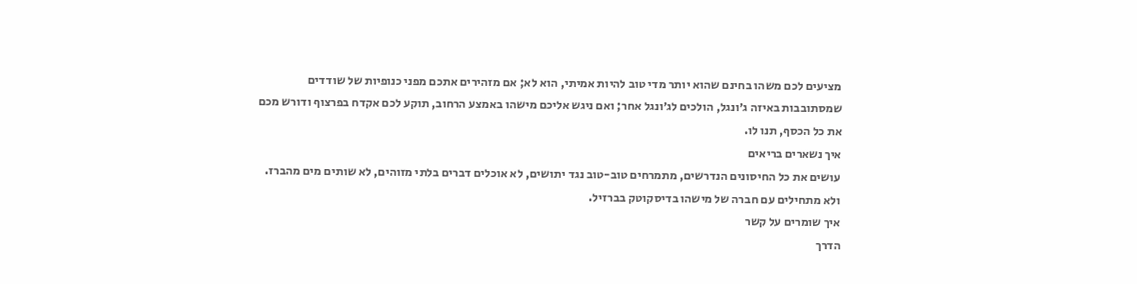מציעים לכם משהו בחינם שהוא יותר מדי טוב להיות אמיתי, הוא לא; אם מזהירים אתכם מפני כנופיות של שודדים שמסתובבות באיזה ג׳ונגל, הולכים לג׳ונגל אחר; ואם ניגש אליכם מישהו באמצע הרחוב, תוקע לכם אקדח בפרצוף ודורש מכם את כל הכסף, תנו לו.
איך נשארים בריאים
עושים את כל החיסונים הנדרשים, מתמרחים טוב-טוב נגד יתושים, לא אוכלים דברים בלתי מזוהים, לא שותים מים מהברז. ולא מתחילים עם חברה של מישהו בדיסקוטק בברזיל.
איך שומרים על קשר
הדרך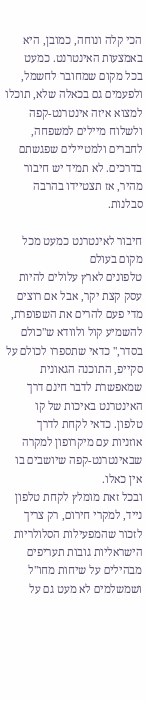הכי קלה ונוחה, כמובן, היא באמצעות האינטרנט. כמעט בכל מקום שמחובר לחשמל, ולפעמים גם בכאלה שלא, תוכלו למצוא איזה אינטרנט-קפה ולשלוח מיילים למשפחה, לחברים ולמטיילים שפגשתם בדרכים. לא תמיד יש חיבור מהיר, אז תצטיידו בהרבה סבלנות.

חיבור לאינטרנט כמעט מכל מקום בעולם
טלפונים לארץ עלולים להיות עסק קצת יקר, אבל אם רוצים מדי פעם להרים את השפופרת, להשמיע קול ולוודא ש"כולם בסדר," כדאי שתספרו לכולם על סקייפ, התוכנה הגאונית שמאפשרת לדבר חינם דרך האינטרנט באיכות של קו טלפון. כדאי לקחת לדרך אוזניות עם מיקרופון למקרה שבאינטרנט-קפה שיושבים בו אין כאלו.
ובכל זאת מומלץ לקחת טלפון נייד, למקרי חירום, רק צריך לזכור שהמפעילות הסלולריות הישראליות גובות תעריפים מבהילים על שיחות מחו"ל ושמשלמים לא מעט גם על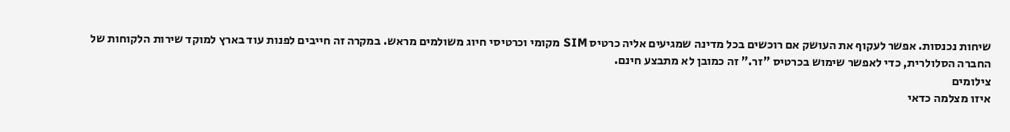שיחות נכנסות. אפשר לעקוף את העושק אם רוכשים בכל מדינה שמגיעים אליה כרטיס SIM מקומי וכרטיסי חיוג משולמים מראש. במקרה זה חייבים לפנות עוד בארץ למוקד שירות הלקוחות של החברה הסלולרית, כדי לאפשר שימוש בכרטיס "זר." זה כמובן לא מתבצע חינם.
צילומים
איזו מצלמה כדאי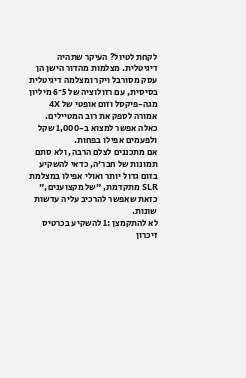לקחת לטיול? העיקר שתהיה דיגיטלית. מצלמות מהדור הישן הן עסק מסורבל ויקר ומצלמה דיגיטלית בסיסית, עם רזולוציה של 5־6 מיליון מגה-פיקסל וזום אופטי של 4X אמורה לספק את רוב המטיילים. כאלה אפשר למצוא ב-1,000 שקל ולפעמים אפילו בפחות.
אם מתכננים לצלם הרבה, ולא סתם תמונות של חבר'ה, כדאי להשקיע בזום גדול יותר ואולי אפילו במצלמת SLR מתקדמת, "של מקצוענים," כזאת שאפשר להרכיב עליה עדשות שונות.
לא להתקמצן :1 להשקיע בכרטיס זיכרון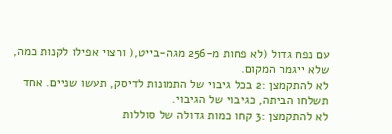עם נפח גדול (לא פחות מ-256 מגה-בייט,( ורצוי אפילו לקנות כמה, שלא ייגמר המקום.
לא להתקמצן :2 בכל גיבוי של התמונות לדיסק, תעשו שניים. אחד תשלחו הביתה, כגיבוי של הגיבוי.
לא להתקמצן :3 קחו כמות גדולה של סוללות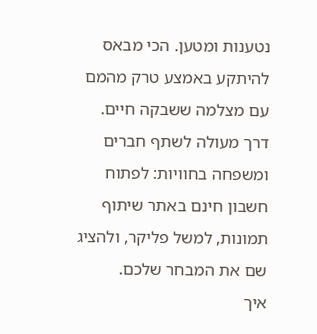נטענות ומטען. הכי מבאס להיתקע באמצע טרק מהמם עם מצלמה ששבקה חיים.
דרך מעולה לשתף חברים ומשפחה בחוויות: לפתוח חשבון חינם באתר שיתוף תמונות, למשל פליקר, ולהציג שם את המבחר שלכם.
איך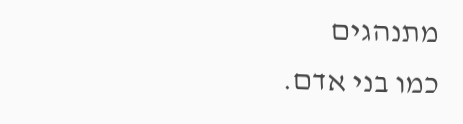מתנהגים
כמו בני אדם.